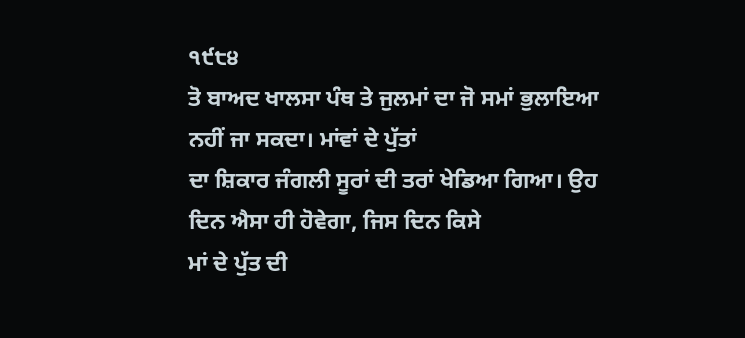੧੯੮੪
ਤੋ ਬਾਅਦ ਖਾਲਸਾ ਪੰਥ ਤੇ ਜੁਲਮਾਂ ਦਾ ਜੋ ਸਮਾਂ ਭੁਲਾਇਆ ਨਹੀਂ ਜਾ ਸਕਦਾ। ਮਾਂਵਾਂ ਦੇ ਪੁੱਤਾਂ
ਦਾ ਸ਼ਿਕਾਰ ਜੰਗਲੀ ਸੂਰਾਂ ਦੀ ਤਰਾਂ ਖੇਡਿਆ ਗਿਆ। ਉਹ ਦਿਨ ਐਸਾ ਹੀ ਹੋਵੇਗਾ, ਜਿਸ ਦਿਨ ਕਿਸੇ
ਮਾਂ ਦੇ ਪੁੱਤ ਦੀ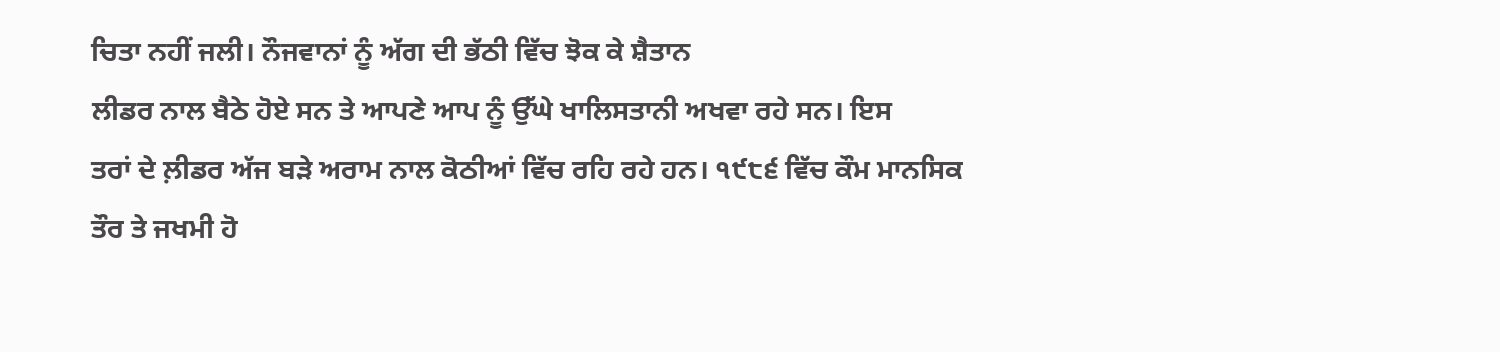ਚਿਤਾ ਨਹੀਂ ਜਲੀ। ਨੌਜਵਾਨਾਂ ਨੂੰ ਅੱਗ ਦੀ ਭੱਠੀ ਵਿੱਚ ਝੋਕ ਕੇ ਸ਼ੈਤਾਨ
ਲੀਡਰ ਨਾਲ ਬੈਠੇ ਹੋਏ ਸਨ ਤੇ ਆਪਣੇ ਆਪ ਨੂੰ ਉੱਘੇ ਖਾਲਿਸਤਾਨੀ ਅਖਵਾ ਰਹੇ ਸਨ। ਇਸ
ਤਰਾਂ ਦੇ ਲ਼ੀਡਰ ਅੱਜ ਬੜੇ ਅਰਾਮ ਨਾਲ ਕੋਠੀਆਂ ਵਿੱਚ ਰਹਿ ਰਹੇ ਹਨ। ੧੯੮੬ ਵਿੱਚ ਕੌਮ ਮਾਨਸਿਕ
ਤੌਰ ਤੇ ਜਖਮੀ ਹੋ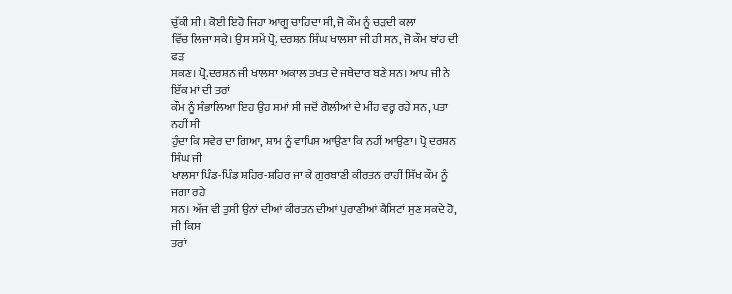ਚੁੱਕੀ ਸੀ। ਕੋਈ ਇਹੋ ਜਿਹਾ ਆਗੂ ਚਾਹਿਦਾ ਸੀ, ਜੋ ਕੌਮ ਨੂੰ ਚੜਦੀ ਕਲਾ
ਵਿੱਚ ਲਿਜਾ ਸਕੇ। ਉਸ ਸਮੇਂ ਪ੍ਰੋ. ਦਰਸ਼ਨ ਸਿੰਘ ਖਾਲਸਾ ਜੀ ਹੀ ਸਨ, ਜੋ ਕੌਮ ਬਾਂਹ ਦੀ ਫੜ
ਸਕਣ। ਪ੍ਰੋ.ਦਰਸ਼ਨ ਜੀ ਖਾਲਸਾ ਅਕਾਲ ਤਖਤ ਦੇ ਜਥੇਦਾਰ ਬਣੇ ਸਨ। ਆਪ ਜੀ ਨੇ ਇੱਕ ਮਾਂ ਦੀ ਤਰਾਂ
ਕੌਮ ਨੂੰ ਸੰਭਾਲਿਆ ਇਹ ਉਹ ਸਮਾਂ ਸੀ ਜਦੋਂ ਗੋਲੀਆਂ ਦੇ ਮੀਂਹ ਵਰ੍ਹ ਰਹੇ ਸਨ, ਪਤਾ ਨਹੀਂ ਸੀ
ਹੁੰਦਾ ਕਿ ਸਵੇਰ ਦਾ ਗਿਆ, ਸ਼ਾਮ ਨੂੰ ਵਾਪਿਸ ਆਉਣਾ ਕਿ ਨਹੀਂ ਆਉਣਾ। ਪ੍ਰੋ ਦਰਸ਼ਨ ਸਿੰਘ ਜੀ
ਖਾਲਸਾ ਪਿੰਡ-ਪਿੰਡ ਸ਼ਹਿਰ-ਸ਼ਹਿਰ ਜਾ ਕੇ ਗੁਰਬਾਣੀ ਕੀਰਤਨ ਰਾਹੀਂ ਸਿੱਖ ਕੌਮ ਨੂੰ ਜਗਾ ਰਹੇ
ਸਨ। ਅੱਜ ਵੀ ਤੁਸੀ ਉਨਾਂ ਦੀਆਂ ਕੀਰਤਨ ਦੀਆਂ ਪੁਰਾਣੀਆਂ ਕੈਸਿਟਾਂ ਸੁਣ ਸਕਦੇ ਹੋ, ਜੀ ਕਿਸ
ਤਰਾਂ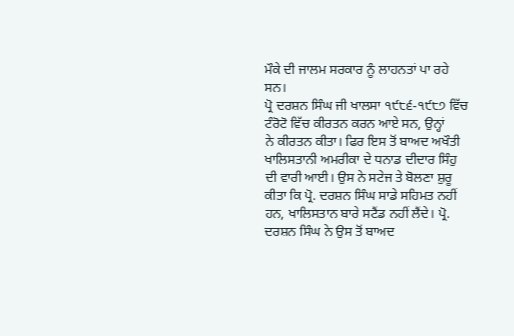ਮੌਕੇ ਦੀ ਜਾਲਮ ਸਰਕਾਰ ਨੂੰ ਲਾਹਨਤਾਂ ਪਾ ਰਹੇ ਸਨ।
ਪ੍ਰੋ ਦਰਸ਼ਨ ਸਿੰਘ ਜੀ ਖਾਲਸਾ ੧੯੮੬-੧੯੮੭ ਵਿੱਚ ਟੰਰੋਟੋ ਵਿੱਚ ਕੀਰਤਨ ਕਰਨ ਆਏ ਸਨ, ਉਨ੍ਹਾਂ
ਨੇ ਕੀਰਤਨ ਕੀਤਾ। ਫਿਰ ਇਸ ਤੋਂ ਬਾਅਦ ਅਖੌਤੀ ਖਾਲਿਸਤਾਨੀ ਅਮਰੀਕਾ ਦੇ ਧਨਾਡ ਦੀਦਾਰ ਸਿੰਹੁ
ਦੀ ਵਾਰੀ ਆਈ। ਉਸ ਨੇ ਸਟੇਜ ਤੇ ਬੋਲਣਾ ਸ਼ੁਰੂ ਕੀਤਾ ਕਿ ਪ੍ਰੋ. ਦਰਸ਼ਨ ਸਿੰਘ ਸਾਡੇ ਸਹਿਮਤ ਨਹੀਂ
ਹਨ, ਖਾਲਿਸਤਾਨ ਬਾਰੇ ਸਟੈਂਡ ਨਹੀਂ ਲੈਂਦੇ। ਪ੍ਰੋ. ਦਰਸ਼ਨ ਸਿੰਘ ਨੇ ਉਸ ਤੋਂ ਬਾਅਦ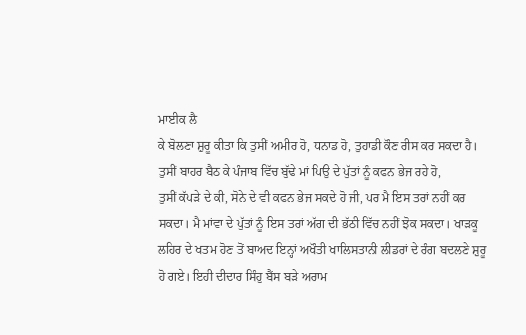ਮਾਈਕ ਲੈ
ਕੇ ਬੋਲਣਾ ਸ਼ੁਰੂ ਕੀਤਾ ਕਿ ਤੁਸੀਂ ਅਮੀਰ ਹੋ, ਧਨਾਡ ਹੋ, ਤੁਹਾਡੀ ਕੌਣ ਰੀਸ ਕਰ ਸਕਦਾ ਹੈ।
ਤੁਸੀਂ ਬਾਹਰ ਬੈਠ ਕੇ ਪੰਜਾਬ ਵਿੱਚ ਬੁੱਢੇ ਮਾਂ ਪਿਉ ਦੇ ਪੁੱਤਾਂ ਨੂੰ ਕਫਨ ਭੇਜ ਰਹੇ ਹੋ,
ਤੁਸੀਂ ਕੱਪੜੇ ਦੇ ਕੀ, ਸੋਨੇ ਦੇ ਵੀ ਕਫਨ ਭੇਜ ਸਕਦੇ ਹੋ ਜੀ, ਪਰ ਮੈ ਇਸ ਤਰਾਂ ਨਹੀਂ ਕਰ
ਸਕਦਾ। ਮੈ ਮਾਂਵਾ ਦੇ ਪੁੱਤਾਂ ਨੂੰ ਇਸ ਤਰਾਂ ਅੱਗ ਦੀ ਭੱਠੀ ਵਿੱਚ ਨਹੀਂ ਝੋਕ ਸਕਦਾ। ਖਾੜਕੂ
ਲਹਿਰ ਦੇ ਖਤਮ ਹੋਣ ਤੋਂ ਬਾਅਦ ਇਨ੍ਹਾਂ ਅਖੌਤੀ ਖਾਲਿਸਤਾਨੀ ਲੀਡਰਾਂ ਦੇ ਰੰਗ ਬਦਲਣੇ ਸ਼ੁਰੂ
ਹੋ ਗਏ। ਇਹੀ ਦੀਦਾਰ ਸਿੰਹੁ ਬੈਂਸ ਬੜੇ ਅਰਾਮ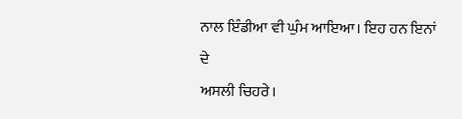ਨਾਲ ਇੰਡੀਆ ਵੀ ਘੁੰਮ ਆਇਆ। ਇਹ ਹਨ ਇਨਾਂ ਦੇ
ਅਸਲੀ ਚਿਹਰੇ।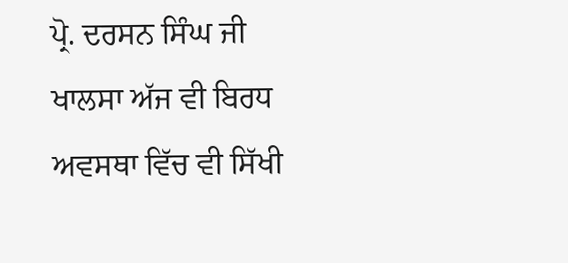ਪ੍ਰੋ. ਦਰਸਨ ਸਿੰਘ ਜੀ ਖਾਲਸਾ ਅੱਜ ਵੀ ਬਿਰਧ ਅਵਸਥਾ ਵਿੱਚ ਵੀ ਸਿੱਖੀ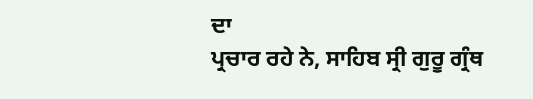ਦਾ
ਪ੍ਰਚਾਰ ਰਹੇ ਨੇ, ਸਾਹਿਬ ਸ੍ਰੀ ਗੁਰੂ ਗ੍ਰੰਥ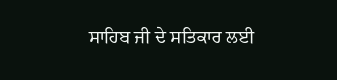ਸਾਹਿਬ ਜੀ ਦੇ ਸਤਿਕਾਰ ਲਈ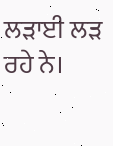ਲੜਾਈ ਲੜ ਰਹੇ ਨੇ।